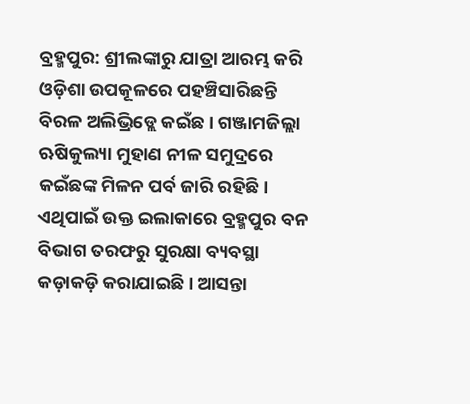ବ୍ରହ୍ମପୁର: ଶ୍ରୀଲଙ୍କାରୁ ଯାତ୍ରା ଆରମ୍ଭ କରି ଓଡ଼ିଶା ଉପକୂଳରେ ପହଞ୍ଚିସାରିଛନ୍ତି ବିରଳ ଅଲିଭ୍ରିଡ୍ଲେ କଇଁଛ। ଗଞ୍ଜାମଜିଲ୍ଲା ଋଷିକୁଲ୍ୟା ମୁହାଣ ନୀଳ ସମୁଦ୍ରରେ କଇଁଛଙ୍କ ମିଳନ ପର୍ବ ଜାରି ରହିଛି। ଏଥିପାଇଁ ଉକ୍ତ ଇଲାକାରେ ବ୍ରହ୍ମପୁର ବନ ବିଭାଗ ତରଫରୁ ସୁରକ୍ଷା ବ୍ୟବସ୍ଥା କଡ଼ାକଡ଼ି କରାଯାଇଛି। ଆସନ୍ତା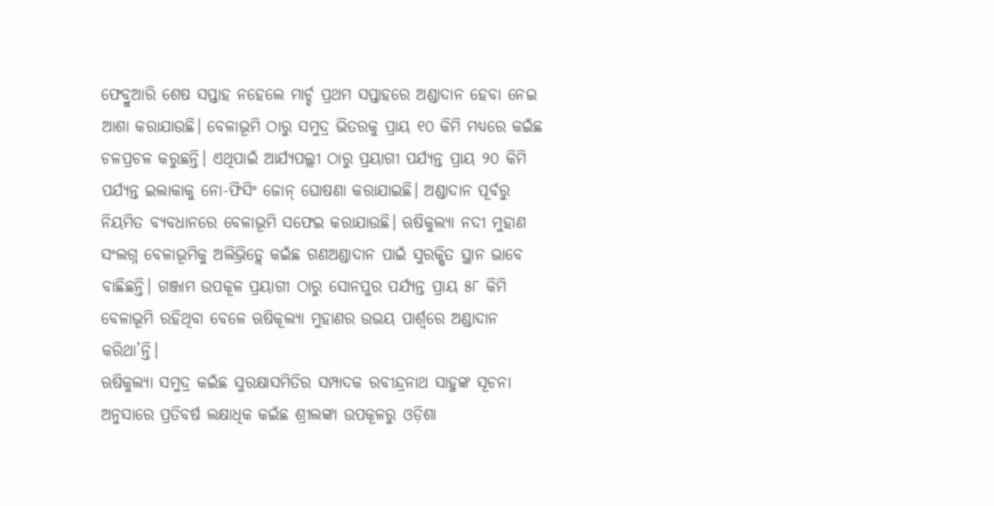ଫେବ୍ରୁଆରି ଶେଷ ସପ୍ତାହ ନହେଲେ ମାର୍ଚ୍ଚ ପ୍ରଥମ ସପ୍ତାହରେ ଅଣ୍ଡାଦାନ ହେବା ନେଇ ଆଶା କରାଯାଉଛି। ବେଳାଭୂମି ଠାରୁ ସମୁଦ୍ର ଭିତରକୁ ପ୍ରାୟ ୧୦ କିମି ମଧ୍ୟରେ କଇଁଛ ଚଳପ୍ରଚଳ କରୁଛନ୍ତି। ଏଥିପାଇଁ ଆର୍ଯ୍ୟପଲ୍ଲୀ ଠାରୁ ପ୍ରୟାଗୀ ପର୍ଯ୍ୟନ୍ତ ପ୍ରାୟ ୨୦ କିମି ପର୍ଯ୍ୟନ୍ତ ଇଲାକାକୁ ନୋ-ଫିସିଂ ଜୋନ୍ ଘୋଷଣା କରାଯାଇଛି। ଅଣ୍ଡାଦାନ ପୂର୍ବରୁ ନିୟମିତ ବ୍ୟବଧାନରେ ବେଳାଭୂମି ସଫେଇ କରାଯାଉଛି। ଋଷିକୁଲ୍ୟା ନଦୀ ମୁହାଣ ସଂଲଗ୍ନ ବେଳାଭୂମିକୁ ଅଲିଭ୍ରିଡ୍ଲେ କଇଁଛ ଗଣଅଣ୍ଡାଦାନ ପାଇଁ ସୁରକ୍ଷିତ ସ୍ଥାନ ଭାବେ ବାଛିଛନ୍ତି। ଗଞ୍ଜାମ ଉପକୂଳ ପ୍ରୟାଗୀ ଠାରୁ ସୋନପୁର ପର୍ଯ୍ୟନ୍ତ ପ୍ରାୟ ୫୮ କିମି ବେଳାଭୂମି ରହିଥିବା ବେଳେ ଋଷିକୂଲ୍ୟା ମୁହାଣର ଉଭୟ ପାର୍ଶ୍ବରେ ଅଣ୍ଡାଦାନ କରିଥା’ନ୍ତି।
ଋଷିକୁଲ୍ୟା ସମୁଦ୍ର କଇଁଛ ସୁରକ୍ଷାସମିତିର ସମ୍ପାଦକ ରବୀନ୍ଦ୍ରନାଥ ସାହୁଙ୍କ ସୂଚନା ଅନୁସାରେ ପ୍ରତିବର୍ଷ ଲକ୍ଷାଧିକ କଇଁଛ ଶ୍ରୀଲଙ୍କା ଉପକୂଳରୁ ଓଡ଼ିଶା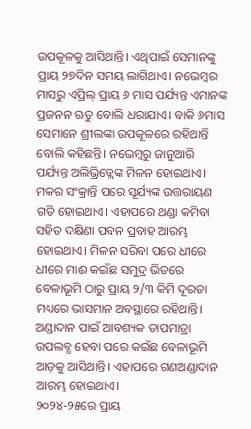ଉପକୂଳକୁ ଆସିଥାନ୍ତି। ଏଥିପାଇଁ ସେମାନଙ୍କୁ ପ୍ରାୟ ୨୭ଦିନ ସମୟ ଲାଗିଥାଏ। ନଭେମ୍ବର ମାସରୁ ଏପ୍ରିଲ୍ ପ୍ରାୟ ୬ ମାସ ପର୍ଯ୍ୟନ୍ତ ଏମାନଙ୍କ ପ୍ରଜନନ ଋତୁ ବୋଲି ଧରାଯାଏ। ବାକି ୬ମାସ ସେମାନେ ଶ୍ରୀଲଙ୍କା ଉପକୂଳରେ ରହିଥାନ୍ତି ବୋଲି କହିଛନ୍ତି। ନଭେମ୍ବରୁ ଜାନୁଆରି ପର୍ଯ୍ୟନ୍ତ ଅଲିଭ୍ରିଡ୍ଲେଙ୍କ ମିଳନ ହୋଇଥାଏ। ମକର ସଂକ୍ରାନ୍ତି ପରେ ସୂର୍ଯ୍ୟଙ୍କ ଉତ୍ତରାୟଣ ଗତି ହୋଇଥାଏ। ଏହାପରେ ଥଣ୍ଡା କମିବା ସହିତ ଦକ୍ଷିଣା ପବନ ପ୍ରବାହ ଆରମ୍ଭ ହୋଇଥାଏ। ମିଳନ ସରିବା ପରେ ଧୀରେ ଧୀରେ ମାଈ କଇଁଛ ସମୁଦ୍ର ଭିତରେ ବେଳାଭୂମି ଠାରୁ ପ୍ରାୟ ୨/୩ କିମି ଦୂରତା ମଧ୍ୟରେ ଭାସମାନ ଅବସ୍ଥାରେ ରହିଥାନ୍ତି। ଅଣ୍ଡାଦାନ ପାଇଁ ଆବଶ୍ୟକ ତାପମାତ୍ରା ଉପଲବ୍ଧ ହେବା ପରେ କଇଁଛ ବେଳାଭୂମି ଆଡ଼କୁ ଆସିଥାନ୍ତି। ଏହାପରେ ଗଣଅଣ୍ଡାଦାନ ଆରମ୍ଭ ହୋଇଥାଏ।
୨୦୨୪-୨୫ରେ ପ୍ରାୟ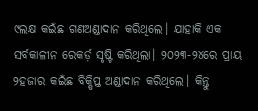୯ଲକ୍ଷ କଇଁଛ ଗଣଅଣ୍ଡାଦାନ କରିଥିଲେ। ଯାହାକି ଏକ ସର୍ବକାଳୀନ ରେକର୍ଡ଼ ସୃଷ୍ଟି କରିଥିଲା। ୨୦୨୩-୨୪ରେ ପ୍ରାୟ ୨ହଜାର କଇଁଛ ବିକ୍ଷିପ୍ତ ଅଣ୍ଡାଦାନ କରିଥିଲେ। କିନ୍ତୁ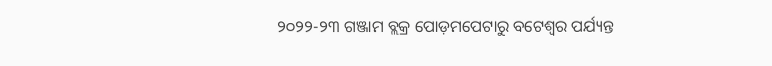୨୦୨୨-୨୩ ଗଞ୍ଜାମ ବ୍ଲକ୍ର ପୋଡ଼ମପେଟାରୁ ବଟେଶ୍ବର ପର୍ଯ୍ୟନ୍ତ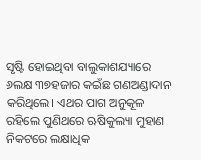ସୃଷ୍ଟି ହୋଇଥିବା ବାଲୁକାଶଯ୍ୟାରେ ୬ଲକ୍ଷ ୩୭ହଜାର କଇଁଛ ଗଣଅଣ୍ଡାଦାନ କରିଥିଲେ। ଏଥର ପାଗ ଅନୁକୂଳ ରହିଲେ ପୁଣିଥରେ ଋଷିକୁଲ୍ୟା ମୁହାଣ ନିକଟରେ ଲକ୍ଷାଧିକ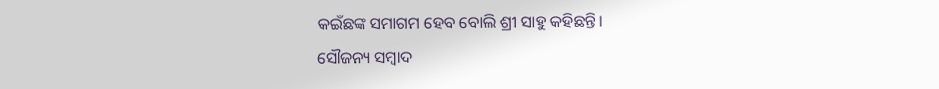କଇଁଛଙ୍କ ସମାଗମ ହେବ ବୋଲି ଶ୍ରୀ ସାହୁ କହିଛନ୍ତି।
ସୌଜନ୍ୟ ସମ୍ବାଦ